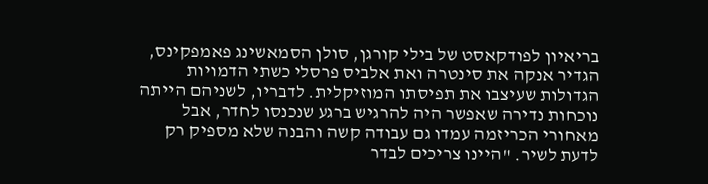בריאיון לפודקאסט של בילי קורגן, סולן הסמאשינג פאמפקינס, הגדיר אנקה את סינטרה ואת אלביס פרסלי כשתי הדמויות הגדולות שעיצבו את תפיסתו המוזיקלית. לדבריו, לשניהם הייתה נוכחות נדירה שאפשר היה להרגיש ברגע שנכנסו לחדר, אבל מאחורי הכריזמה עמדו גם עבודה קשה והבנה שלא מספיק רק לדעת לשיר. "היינו צריכים לבדר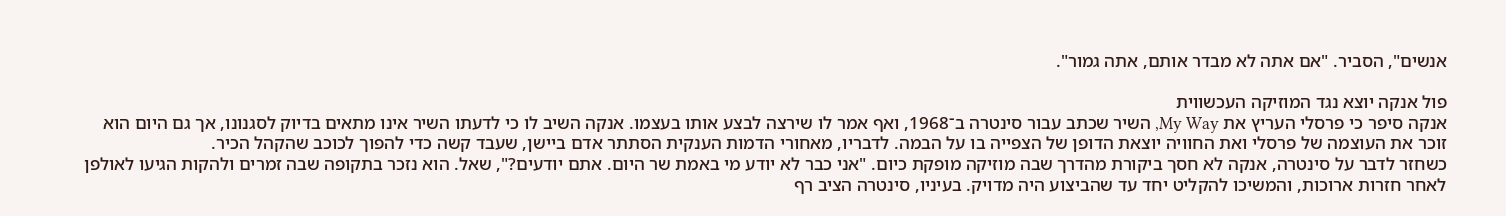אנשים", הסביר. "אם אתה לא מבדר אותם, אתה גמור".

פול אנקה יוצא נגד המוזיקה העכשווית
אנקה סיפר כי פרסלי העריץ את My Way, השיר שכתב עבור סינטרה ב־1968, ואף אמר לו שירצה לבצע אותו בעצמו. אנקה השיב לו כי לדעתו השיר אינו מתאים בדיוק לסגנונו, אך גם היום הוא זוכר את העוצמה של פרסלי ואת החוויה יוצאת הדופן של הצפייה בו על הבמה. לדבריו, מאחורי הדמות הענקית הסתתר אדם ביישן, שעבד קשה כדי להפוך לכוכב שהקהל הכיר.
כשחזר לדבר על סינטרה, אנקה לא חסך ביקורת מהדרך שבה מוזיקה מופקת כיום. "אני כבר לא יודע מי באמת שר היום. אתם יודעים?", שאל. הוא נזכר בתקופה שבה זמרים ולהקות הגיעו לאולפן לאחר חזרות ארוכות, והמשיכו להקליט יחד עד שהביצוע היה מדויק. בעיניו, סינטרה הציב רף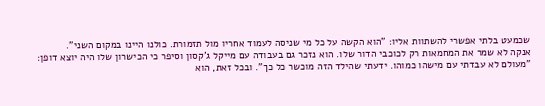שכמעט בלתי אפשרי להשתוות אליו: "הוא הקשה על כל מי שניסה לעמוד אחריו מול תזמורת. כולנו היינו במקום השני".
אנקה לא שמר את המחמאות רק לכוכבי הדור שלו. הוא נזכר גם בעבודה עם מייקל ג'קסון וסיפר כי הכישרון שלו היה יוצא דופן: "מעולם לא עבדתי עם מישהו כמוהו. ידעתי שהילד הזה מוכשר כל כך". ובכל זאת, הוא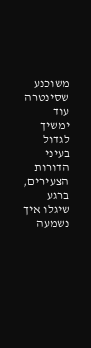משוכנע שסינטרה עוד ימשיך לגדול בעיני הדורות הצעירים, ברגע שיגלו איך נשמעה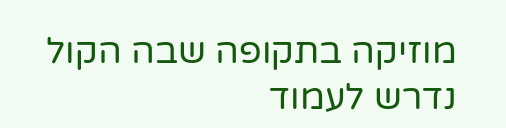מוזיקה בתקופה שבה הקול נדרש לעמוד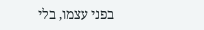בפני עצמו, בלי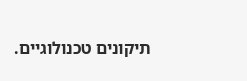תיקונים טכנולוגיים.